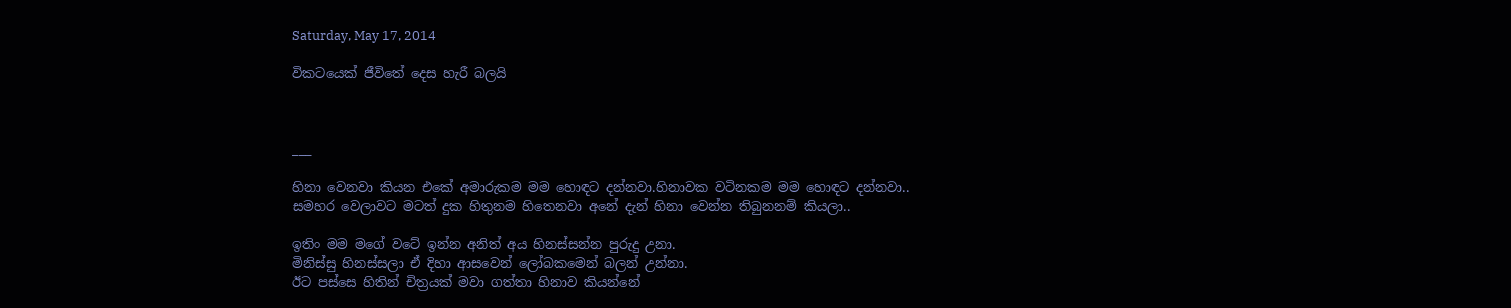Saturday, May 17, 2014

විකටයෙක් ජීවිතේ දෙස හැරී බලයි



___

හිනා වෙනවා කියන එකේ අමාරුකම මම හොඳට දන්නවා.හිනාවක වටිනකම මම හොඳට දන්නවා..
සමහර වෙලාවට මටත් දුක හිතුනම හිතෙනවා අනේ දැන් හිනා වෙන්න තිබුනනම් කියලා..

ඉතිං මම මගේ වටේ ඉන්න අනිත් අය හිනස්සන්න පුරුදු උනා.
මිනිස්සු හිනස්සලා ඒ දිහා ආසවෙන් ලෝබකමෙන් බලන් උන්නා.
ඊට පස්සෙ හිතින් චිත්‍රයක් මවා ගත්තා හිනාව කියන්නේ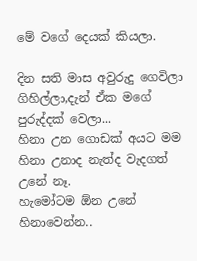මේ වගේ දෙයක් කියලා.

දින සති මාස අවුරුදු ගෙවිලා ගිහිල්ලා,දැන් ඒක මගේ පුරුද්දක් වෙලා...
හිනා උන ගොඩක් අ‍යට මම හිනා උනාද නැත්ද වැදගත් උනේ නෑ.
හැමෝටම ඕන උනේ හිනාවෙන්න..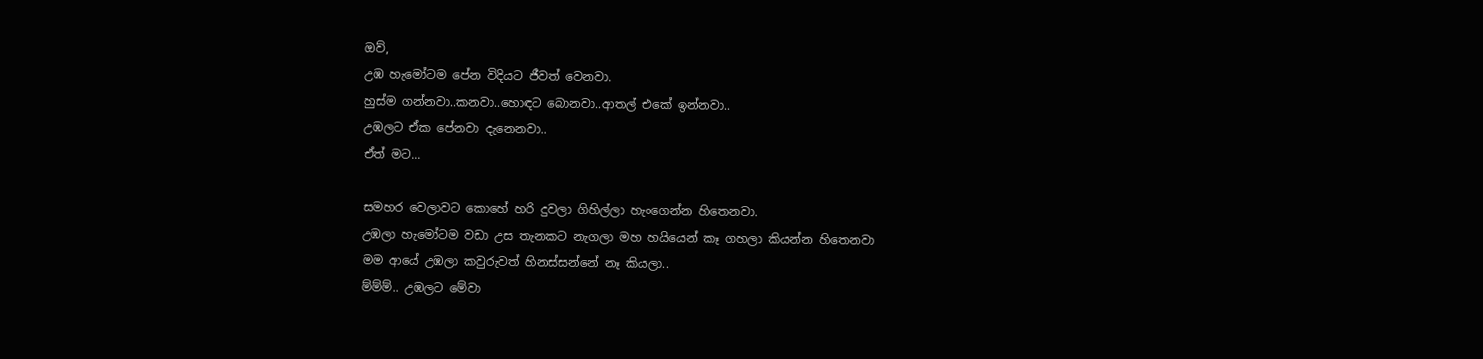ඔව්,
උඹ හැමෝටම පේන විදියට ජීවත් වෙනවා.
හුස්ම ගන්නවා..කනවා..හොඳට බොනවා..ආතල් එකේ ඉන්නවා..
උඹලට ඒක පේනවා දැනෙනවා..
ඒත් මට...

සමහර වෙලාවට කොහේ හරි දුවලා ගිහිල්ලා හැංගෙන්න හිතෙනවා.
උඹලා හැමෝටම වඩා උස තැනකට නැගලා මහ හයියෙන් කෑ ගහලා කියන්න හිතෙනවා
මම ආයේ උඹලා කවුරුවත් හිනස්සන්නේ නෑ කියලා..
ම්ම්ම්.. උඹලට මේවා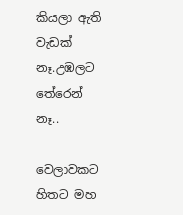කියලා ඇති වැඩක් නෑ.උඹලට තේ‍රෙන් නෑ..

වෙලාවකට හිතට මහ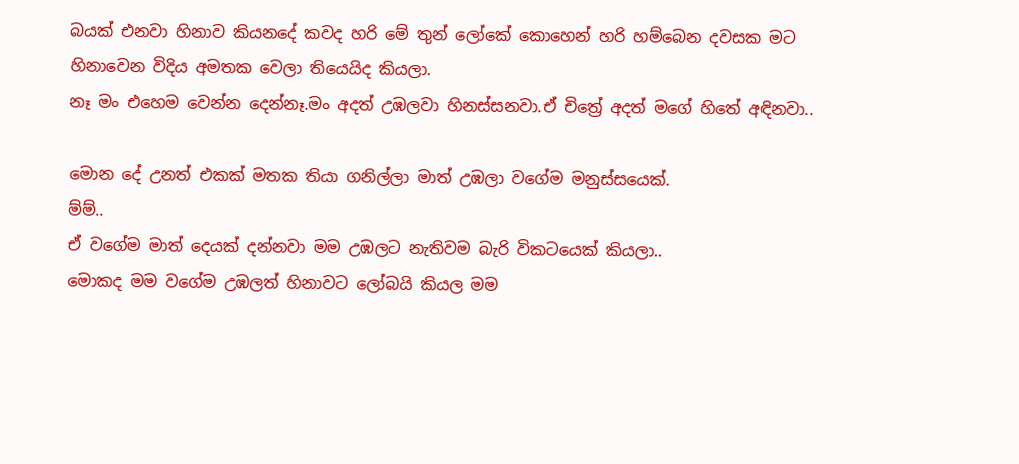බයක් එනවා හිනාව කියනදේ කවද හරි මේ තුන් ලෝකේ කොහෙන් හරි හම්බෙන දවසක මට හිනාවෙන විදිය අමතක වෙලා තියෙයිද කියලා.
නෑ මං එහෙම වෙන්න දෙන්නෑ.මං අදත් උඹලවා හිනස්සනවා.ඒ චිත්‍රේ අදත් මගේ හිතේ අඳිනවා..

මොන දේ උනත් එකක් මතක තියා ගනිල්ලා මාත් උඹලා වගේම මනුස්සයෙක්.
ම්ම්..
ඒ වගේම මාත් දෙයක් දන්නවා මම උඹලට නැතිවම බැරි විකටයෙක් කියලා..
මොකද මම වගේම උඹලත් හිනාවට ලෝබයි කියල මම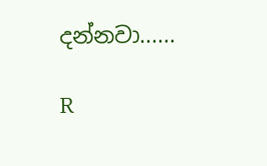දන්නවා......

R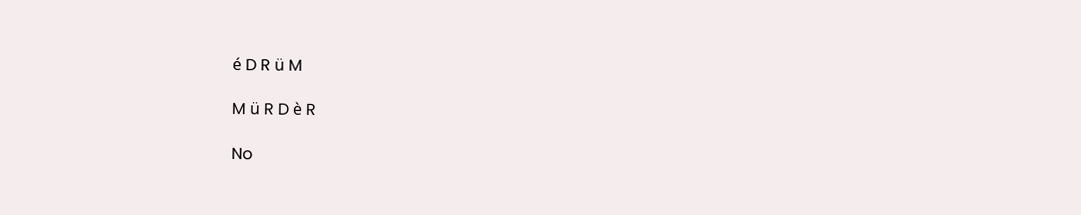é D R ü M

M ü R D è R

No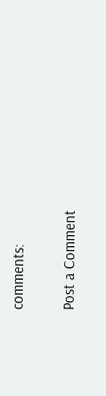comments:

Post a Comment